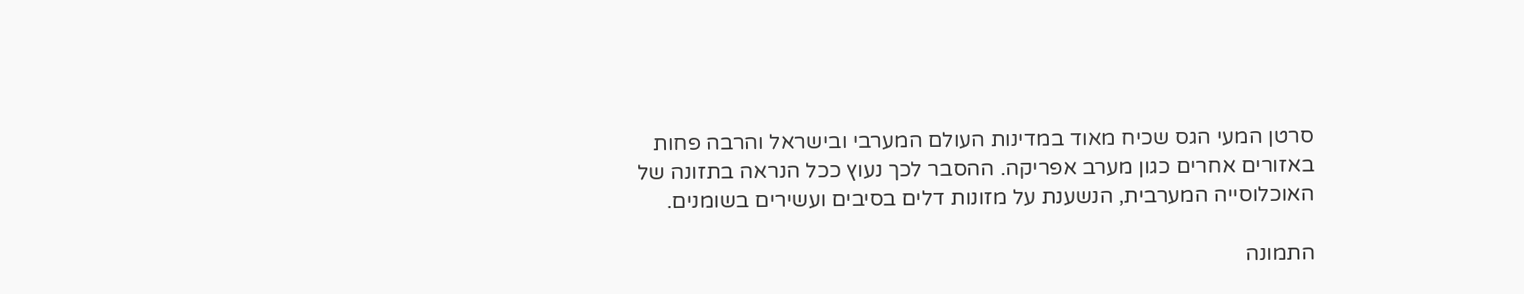סרטן המעי הגס שכיח מאוד במדינות העולם המערבי ובישראל והרבה פחות באזורים אחרים כגון מערב אפריקה. ההסבר לכך נעוץ ככל הנראה בתזונה של האוכלוסייה המערבית, הנשענת על מזונות דלים בסיבים ועשירים בשומנים.

התמונה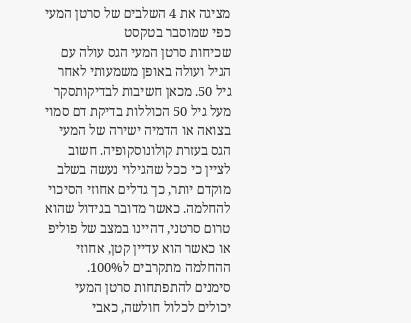מציגה את 4 השלבים של סרטן המעי כפי שמוסבר בטקסט
שכיחות סרטן המעי הגס עולה עם הגיל ועולה באופן משמעותי לאחר גיל 50. מכאן חשיבות לבדיקותסקר מעל גיל 50 הכוללות בדיקת דם סמוי בצואה או הדמיה ישירה של המעי הגס בעזרת קולונוסקופיה. חשוב לציין כי ככל שהגילוי נעשה בשלב מוקדם יותר, כך גדלים אחוזי הסיכוי להחלמה. כאשר מדובר בגידול שהוא טרום סרטני, דהיינו במצב של פוליפ או כאשר הוא עדיין קטן, אחוזי ההחלמה מתקרבים ל100%.
סימנים להתפתחות סרטן המעי יכולים לכלול חולשה, כאבי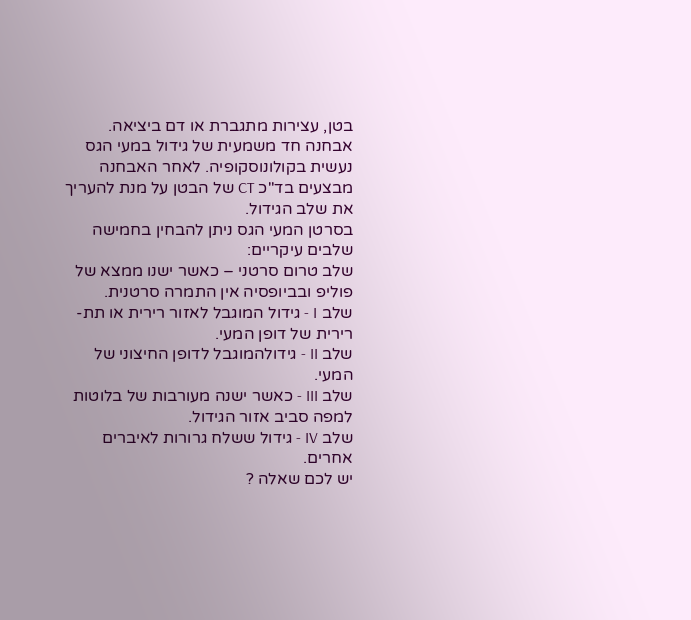בטן, עצירות מתגברת או דם ביציאה.
אבחנה חד משמעית של גידול במעי הגס נעשית בקולונוסקופיה. לאחר האבחנה מבצעים בד"כ CT של הבטן על מנת להעריך את שלב הגידול.
בסרטן המעי הגס ניתן להבחין בחמישה שלבים עיקריים:
שלב טרום סרטני – כאשר ישנו ממצא של פוליפ ובביופסיה אין התמרה סרטנית.
שלב I - גידול המוגבל לאזור רירית או תת-רירית של דופן המעי.
שלב II - גידולהמוגבל לדופן החיצוני של המעי.
שלב III - כאשר ישנה מעורבות של בלוטות למפה סביב אזור הגידול.
שלב IV - גידול ששלח גרורות לאיברים אחרים.
יש לכם שאלה ?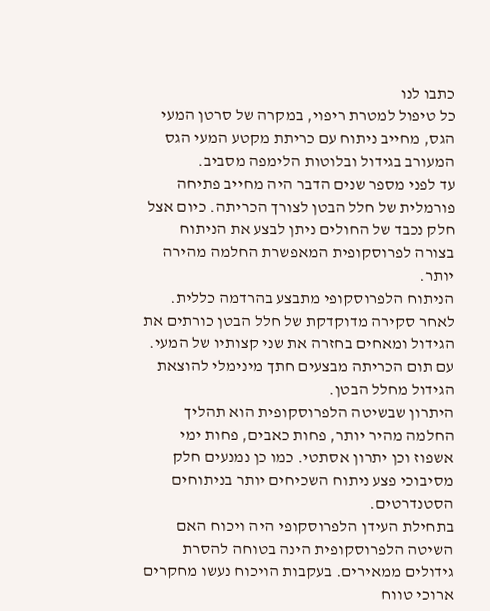כתבו לנו
כל טיפול למטרת ריפוי, במקרה של סרטן המעי הגס, מחייב ניתוח עם כריתת מקטע המעי הגס המעורב בגידול ובלוטות הלימפה מסביב.
עד לפני מספר שנים הדבר היה מחייב פתיחה פורמלית של חלל הבטן לצורך הכריתה. כיום אצל חלק נכבד של החולים ניתן לבצע את הניתוח בצורה לפרוסקופית המאפשרת החלמה מהירה יותר.
הניתוח הלפרוסקופי מתבצע בהרדמה כללית. לאחר סקירה מדוקדקת של חלל הבטן כורתים את הגידול ומאחים בחזרה את שני קצותיו של המעי. עם תום הכריתה מבצעים חתך מינימלי להוצאת הגידול מחלל הבטן.
היתרון שבשיטה הלפרוסקופית הוא תהליך החלמה מהיר יותר, פחות כאבים, פחות ימי אשפוז וכן יתרון אסתטי. כמו כן נמנעים חלק מסיבוכי פצע ניתוח השכיחים יותר בניתוחים הסטנדרטים.
בתחילת העידן הלפרוסקופי היה ויכוח האם השיטה הלפרוסקופית הינה בטוחה להסרת גידולים ממאירים. בעקבות הויכוח נעשו מחקרים ארוכי טווח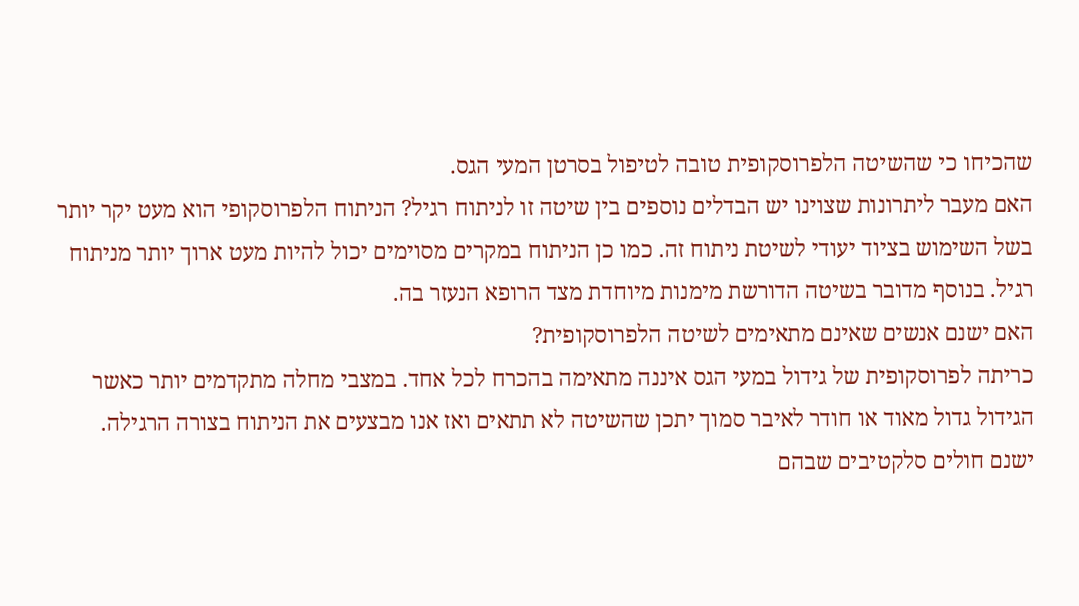שהכיחו כי שהשיטה הלפרוסקופית טובה לטיפול בסרטן המעי הגס.
האם מעבר ליתרונות שצוינו יש הבדלים נוספים בין שיטה זו לניתוח רגיל? הניתוח הלפרוסקופי הוא מעט יקר יותר בשל השימוש בציוד יעודי לשיטת ניתוח זה. כמו כן הניתוח במקרים מסוימים יכול להיות מעט ארוך יותר מניתוח רגיל. בנוסף מדובר בשיטה הדורשת מימנות מיוחדת מצד הרופא הנעזר בה.
האם ישנם אנשים שאינם מתאימים לשיטה הלפרוסקופית?
כריתה לפרוסקופית של גידול במעי הגס איננה מתאימה בהכרח לכל אחד. במצבי מחלה מתקדמים יותר כאשר הגידול גדול מאוד או חודר לאיבר סמוך יתכן שהשיטה לא תתאים ואז אנו מבצעים את הניתוח בצורה הרגילה. ישנם חולים סלקטיבים שבהם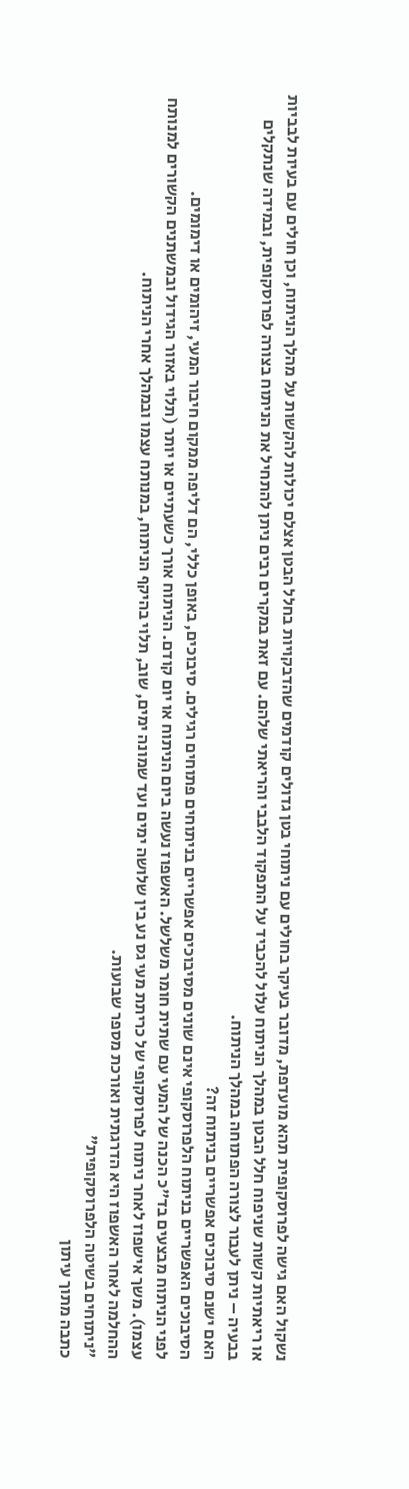נשקול האם גישה לפרוסקופית תהא מועדפת, מדובר בעיקר בחולים עם ניתוחי בטן גדולים קודמים שהדבקויות בחלל הבטן אצלם יכולות להקשות על מהלך הניתוח, וכן חולים עם בעיות לבביות או ריאתיות קשות שניפוח חלל הבטן במהלך הניתוח עלול להכביד על התפקוד הלבבי והריאתי שלהם. עם זאת במקרים רבים ניתן להתחיל את הניתוח בצורה לפרוסקופית, ובמידה שנתקלים בבעיה – ניתן לעבור לצורה הפתוחה במהלך הניתוח.
האם ישנם סיבוכים אפשריים בניתוח זה?
הסיבוכים האפשריים בניתוח הלפרוסקופי אינם שונים מסיבוכים אפשריים בניתוחים פתוחים רגילים. סיבוכים, באופן כללי, הם דליפה ממקום חיבור המעי, זיהומים או דימומים.
לפני הניתוח מבצעים בד"כ הכנה של המעי עם שתית חומר משלשל. האשפוז נעשה ביום הניתוח או יום קודם. הניתוח אורך כשעתיים או יותר (תלוי באזור הגידול ובמשתנים הקשורים למנותח עצמו). משך אישפוז לאחר ניתוח לפרוסקופי של כריתת מעי גס נע בין שלושה ימים ועד שמונה ימים, שוב, תלוי בהיקף הניתוח, במנותח עצמו ובמהלך אחרי הניתוח.
ההחלמה לאחר האשפוז היא הדרגתית ואורכת מספר שבועות.
"ניתוחים בשיטה הלפרוסקופית"
כתבה מתוך עיתון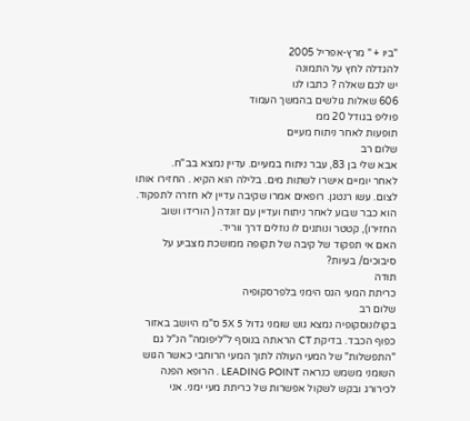"ביו + " מרץ-אפריל 2005
להגדלה לחץ על התמונה
יש לכם שאלה ? כתבו לנו
606 שאלות גולשים בהמשך העמוד
פוליפ בגודל 20 ממ
תופעות לאחר ניתוח מעיים
שלום רב
אבא שלי בן 83, עבר ניתוח במעיים. עדיין נמצא בב"ח.
לאחר יומיים אישרו לשתות מים. בלילה הוא הקיא . החזירו אותו לצום. עשו רנטגן. רופאים אמרו שקיבה עדיין לא חזרה לתפקוד. הוא כבר שבוע לאחר ניתוח ועדיין עם זונדה ( הורידו ושוב החזירו), קטטר ונותנים לו נוזלים דרך ווריד.
האם אי תפקוד של קיבה של תקופה ממושכת מצביע על סיבוכים/ בעיות?
תודה
כריתת המעי הגס הימני בלפרסקופיה
שלום רב
בקולונוסקופיה נמצא גוש שומני גדול 5X 5 ס"מ היושב באזור כפוף הכבד. בדיקת CT הראתה בנוסף ל"ליפומה" הנ"ל גם "התפשלות" של המעי העולה לתוך המעי הרוחבי כאשר הגוש השומני משמש כנראה LEADING POINT . הרופא הפנה לכירורג ובקש לשקול אפשרות של כריתת מעי ימני. אני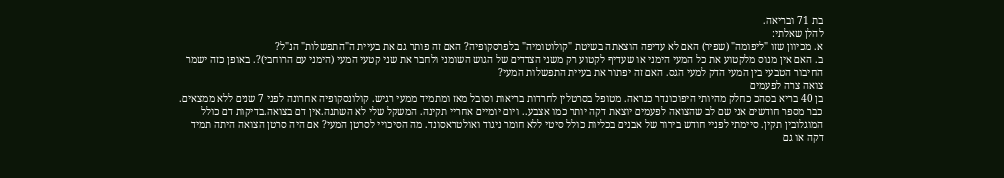בת 71 ובריאה.
להלן שאלתי:
א. מכיוון שזו "ליפומה" (שפיר) האם לא עדיפה הוצאתה בשיטת "קולוטומיה" בלפרסקופיה? האם זה פותר גם את בעיית ה"התפשלות" הנ"ל?
ב. האם אין מנוס מלקטוע את כל המעי הימני או שעדיף לקטוע רק משני הצדדים של הגוש השומני ולחבר את שני קטעי המעי (הימני עם הרוחבי)?. באופן כזה ישמר החיבור הטבעי בין המעי הדק למעי הגס. האם זה יפתור את בעיית התפשלות המעי?
צואה צרה לפעמים
בן 40 בריא בסהכ כחלק מהיותי היפוכונדר כנראה. מטופל בסרטלין לחרדות בריאות וסובל מאז ומתמיד ממעי רגיש. קולונסקופיה אחרונה לפני 7 שנים ללא ממצאים. כבר מספר חודשים אני שם לב שהצואה לפעמים יוצאת דקה יותר כמו אצבע.. ויום יומיים אחריי תקינה. המשקל שלי לא השתנה.אין דם בצואה.בדיקות דם כולל המוגלובין תקין. סיימתי לפניי חודש בירור של אבנים בכליות כולל סיטי ללא חומר ניגוד ואולטראסונד. מה הסיכויי לסרטן המעי? אם היה סרטן הצואה היתה תמיד דקה או גם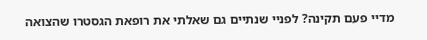מדיי פעם תקינה? לפניי שנתיים גם שאלתי את רופאת הגסטרו שהצואה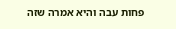פחות עבה והיא אמרה שזה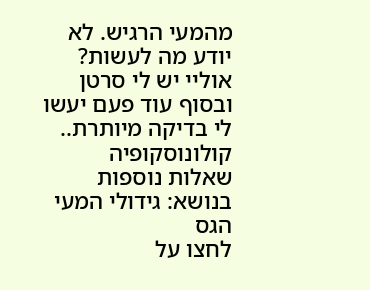מהמעי הרגיש. לא יודע מה לעשות? אוליי יש לי סרטן ובסוף עוד פעם יעשו לי בדיקה מיותרת..
קולונוסקופיה
שאלות נוספות בנושא: גידולי המעי הגס
לחצו על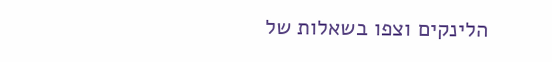הלינקים וצפו בשאלות של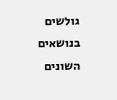גולשים בנושאים השונים